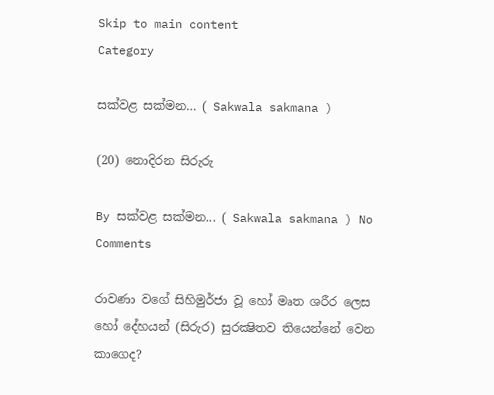Skip to main content
Category

සක්වළ සක්මන… ( Sakwala sakmana )

(20) නොදිරන සිරුරු

By සක්වළ සක්මන... ( Sakwala sakmana ) No Comments

රාවණා වගේ සිහිමුර්ජා වූ හෝ මෘත ශරීර ලෙස හෝ දේහයන් (සිරුර) සුරක්‍ෂිතව තියෙන්නේ වෙන කාගෙද?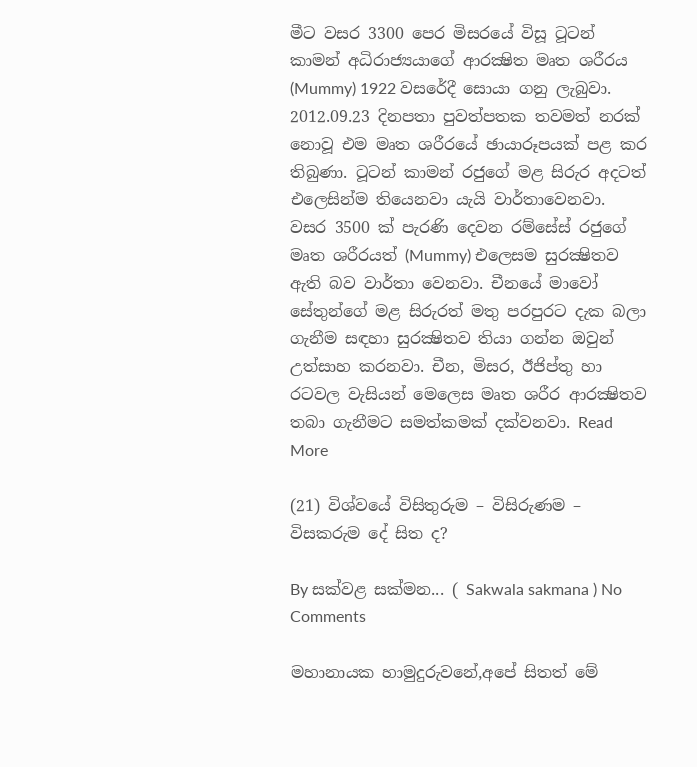මීට වසර 3300 පෙර මිසරයේ විසූ ටූටන් කාමන් අධිරාජ්‍යයාගේ ආරක්‍ෂිත මෘත ශරීරය (Mummy) 1922 වසරේදී සොයා ගනු ලැබුවා. 2012.09.23 දිනපතා පුවත්පතක තවමත් නරක් නොවූ එම මෘත ශරීරයේ ඡායාරූපයක් පළ කර තිබුණා. ටූටන් කාමන් රජුගේ මළ සිරුර අදටත් එලෙසින්ම තියෙනවා යැයි වාර්තාවෙනවා. වසර 3500 ක් පැරණි දෙවන රම්සේස් රජුගේ මෘත ශරීරයත් (Mummy) එලෙසම සුරක්‍ෂිතව ඇති බව වාර්තා වෙනවා. චීනයේ මාවෝ සේතුන්ගේ මළ සිරුරත් මතු පරපුරට දැක බලා ගැනීම සඳහා සුරක්‍ෂිතව තියා ගන්න ඔවුන් උත්සාහ කරනවා. චීන, මිසර, ඊජිප්තු හා රටවල වැසියන් මෙලෙස මෘත ශරීර ආරක්‍ෂිතව තබා ගැනීමට සමත්කමක් දක්වනවා. Read More

(21) විශ්වයේ විසිතුරුම – විසිරුණම – විසකරුම දේ සිත ද?

By සක්වළ සක්මන... ( Sakwala sakmana ) No Comments

මහානායක හාමුදුරුවනේ,අපේ සිතත් මේ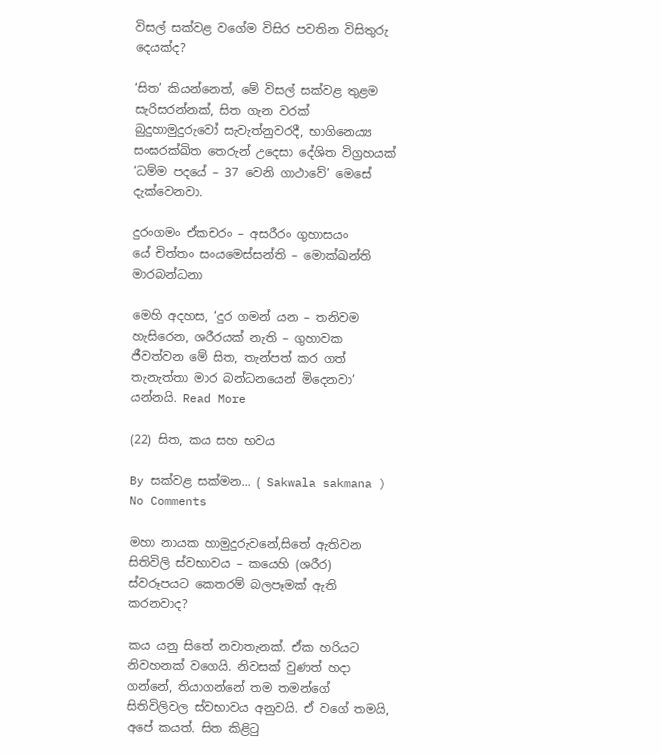විසල් සක්වළ වගේම විසිර පවතින විසිතුරු දෙයක්ද?

‘සිත’ කියන්නෙත්, මේ විසල් සක්වළ තුළම සැරිසරන්නක්, සිත ගැන වරක් බුදුහාමුදුරුවෝ සැවැත්නුවරදී, භාගිනෙය්‍ය සංඝරක්ඛිත තෙරුන් උදෙසා දේශිත විග්‍රහයක් ‘ධම්ම පදයේ – 37 වෙනි ගාථාවේ’ මෙසේ දැක්වෙනවා.

දුරංගමං ඒකචරං – අසරීරං ගුහාසයං
යේ චිත්තං සංයමෙස්සන්ති – මොක්ඛන්ති මාරබන්ධනා

මෙහි අදහස, ‘දුර ගමන් යන – තනිවම හැසිරෙන, ශරීරයක් නැති – ගුහාවක ජීවත්වන මේ සිත, තැන්පත් කර ගත් තැනැත්තා මාර බන්ධනයෙන් මිදෙනවා’ යන්නයි. Read More

(22) සිත, කය සහ භවය

By සක්වළ සක්මන... ( Sakwala sakmana ) No Comments

මහා නායක හාමුදුරුවනේ,සිතේ ඇතිවන සිතිවිලි ස්වභාවය – කයෙහි (ශරීර) ස්වරූපයට කෙතරම් බලපෑමක් ඇති කරනවාද?

කය යනු සිතේ නවාතැනක්. ඒක හරියට නිවහනක් වගෙයි. නිවසක් වුණත් හදා ගන්නේ, තියාගන්නේ තම තමන්ගේ සිතිවිලිවල ස්වභාවය අනුවයි. ඒ වගේ තමයි, අපේ කයත්. සිත කිළිටු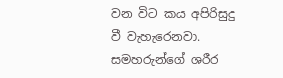වන විට කය අපිරිසුදු වී වැහැරෙනවා. සමහරුන්ගේ ශරීර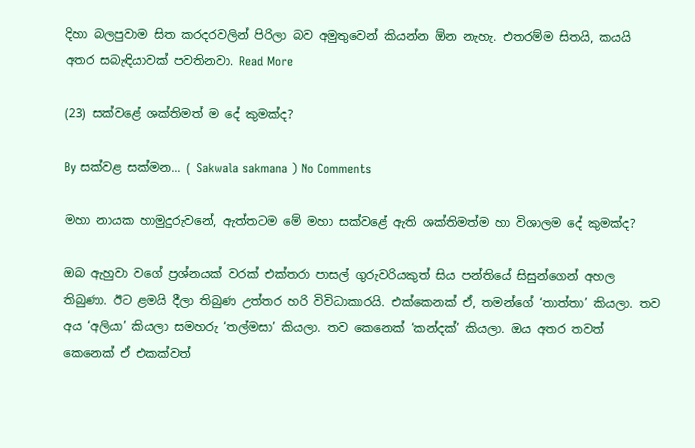දිහා බලපුවාම සිත කරදරවලින් පිරිලා බව අමුතුවෙන් කියන්න ඕන නැහැ. එතරම්ම සිතයි, කයයි අතර සබැඳියාවක් පවතිනවා. Read More

(23) සක්වළේ ශක්තිමත් ම දේ කුමක්ද?

By සක්වළ සක්මන... ( Sakwala sakmana ) No Comments

මහා නායක හාමුදුරුවනේ, ඇත්තටම මේ මහා සක්වළේ ඇති ශක්තිමත්ම හා විශාලම දේ කුමක්ද?

ඔබ ඇහුවා වගේ ප්‍රශ්නයක් වරක් එක්තරා පාසල් ගුරුවරියකුත් සිය පන්තියේ සිසුන්ගෙන් අහල තිබුණා. ඊට ළමයි දීලා තිබුණ උත්තර හරි විවිධාකාරයි. එක්කෙනක් ඒ, තමන්ගේ ‘තාත්තා’ කියලා. තව අය ‘අලියා’ කියලා සමහරු ‘තල්මසා’ කියලා. තව කෙනෙක් ‘කන්දක්’ කියලා. ඔය අතර තවත් කෙනෙක් ඒ එකක්වත්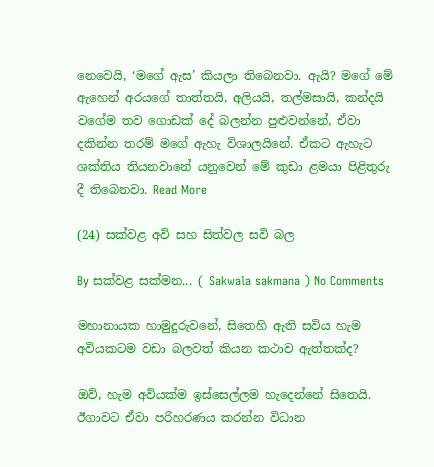නෙවෙයි, ‘මගේ ඇස’ කියලා තිබෙනවා. ඇයි? මගේ මේ ඇහෙන් අරයගේ තාත්තයි, අලියයි, තල්මසායි, කන්දයි වගේම තව ගොඩක් දේ බලන්න පුළුවන්නේ, ඒවා දකින්න තරම් මගේ ඇහැ විශාලයිනේ. ඒකට ඇහැට ශක්තිය තියනවානේ යනුවෙන් මේ කුඩා ළමයා පිළිතුරු දී තිබෙනවා. Read More

(24) සක්වළ අවි සහ සිත්වල සවි බල

By සක්වළ සක්මන... ( Sakwala sakmana ) No Comments

මහානායක හාමුදුරුවනේ, සිතෙහි ඇති සවිය හැම අවියකටම වඩා බලවත් කියන කථාව ඇත්තක්ද?

ඔව්, හැම අවියක්ම ඉස්සෙල්ලම හැදෙන්නේ සිතෙයි. ඊගාවට ඒවා පරිහරණය කරන්න විධාන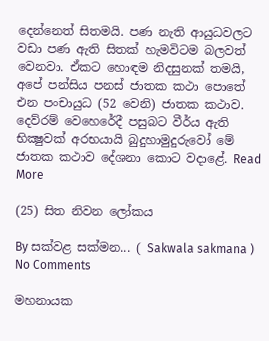දෙන්නෙත් සිතමයි. පණ නැති ආයුධවලට වඩා පණ ඇති සිතක් හැමවිටම බලවත් වෙනවා. ඒකට හොඳම නිදසුනක් තමයි, අපේ පන්සිය පනස් ජාතක කථා පොතේ එන පංචායුධ (52 වෙනි) ජාතක කථාව. දෙව්රම් වෙහෙරේදී පසුබට වීර්ය ඇති භික්‍ෂුවක් අරභයායි බුදුහාමුදුරුවෝ මේ ජාතක කථාව දේශනා කොට වදාළේ. Read More

(25) සිත නිවන ලෝකය

By සක්වළ සක්මන... ( Sakwala sakmana ) No Comments

මහනායක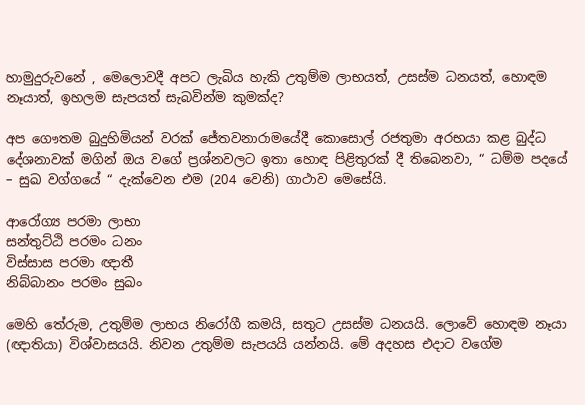හාමුදුරුවනේ , මෙලොවදී අපට ලැබිය හැකි උතුම්ම ලාභයත්, උසස්ම ධනයත්, හොඳම නෑයාත්, ඉහලම සැපයත් සැබවින්ම කුමක්ද?

අප ගෞතම බුදුහිමියන් වරක් ජේතවනාරාමයේදී කොසොල් රජතුමා අරභයා කළ බුද්ධ දේශනාවක් මගින් ඔය වගේ ප්‍රශ්නවලට ඉතා හොඳ පිළිතුරක් දී තිබෙනවා, “ ධම්ම පදයේ – සුඛ වග්ගයේ “ දැක්වෙන එම (204 වෙනි) ගාථාව මෙසේයි.

ආරෝග්‍ය පරමා ලාභා
සන්තුට්ඨි පරමං ධනං
විස්සාස පරමා ඥාතී
නිබ්බානං පරමං සුඛං

මෙහි තේරුම, උතුම්ම ලාභය නිරෝගී කමයි, සතුට උසස්ම ධනයයි. ලොවේ හොඳම නෑයා (ඥාතියා) විශ්වාසයයි. නිවන උතුම්ම සැපයයි යන්නයි. මේ අදහස එදාට වගේම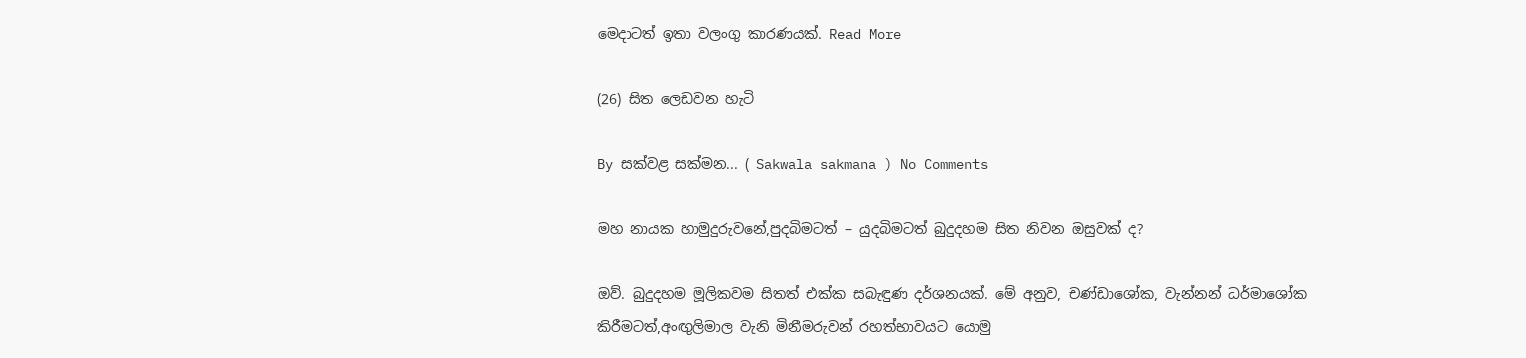මෙදාටත් ඉතා වලංගු කාරණයක්. Read More

(26) සිත ‍ලෙඩවන හැටි

By සක්වළ සක්මන... ( Sakwala sakmana ) No Comments

මහ නායක හාමුදුරුවනේ,පුදබිමටත් – යුදබිමටත් බුදුදහම සිත නිවන ඔසුවක් ද?

ඔව්. බුදුදහම මූලිකවම සිතත් එක්ක සබැඳුණ දර්ශනයක්. මේ අනුව, චණ්ඩාශෝක, වැන්නන් ධර්මාශෝක කිරීමටත්,අංඟුලිමාල වැනි මිනීමරුවන් රහත්භාවයට යොමු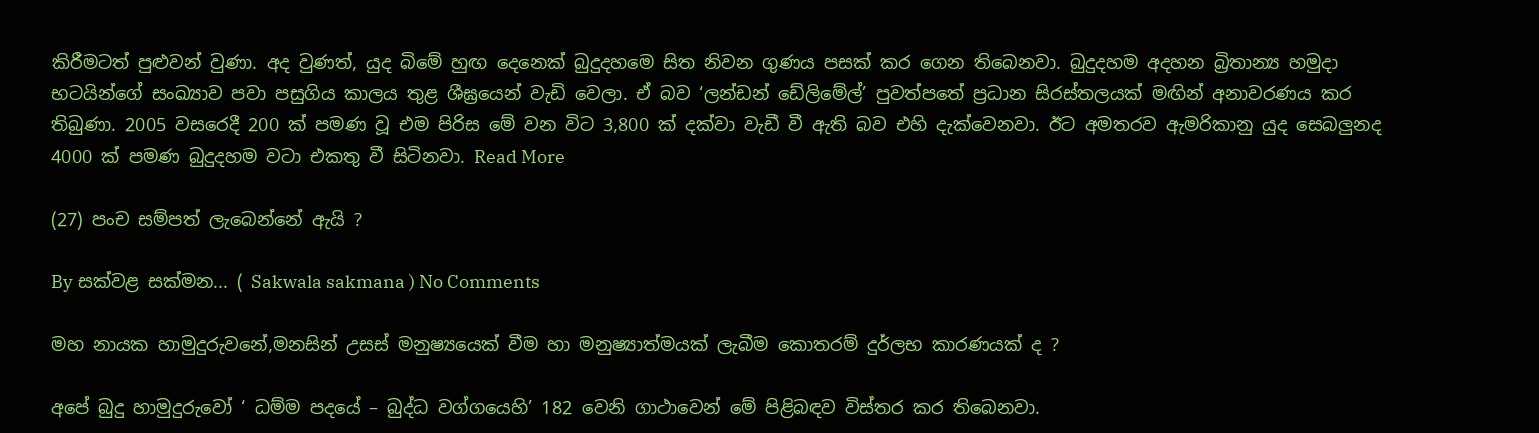කිරීමටත් පුළුවන් වුණා. අද වුණත්, යුද බිමේ හුඟ දෙනෙක් බුදුදහමෙ සිත නිවන ගුණය පසක් කර ගෙන තිබෙනවා. බුදුදහම අදහන බ්‍රිතාන්‍ය හමුදා භටයින්ගේ සංඛ්‍යාව පවා පසුගිය කාලය තුළ ශීඝ්‍රයෙන් වැඩි වෙලා. ඒ බව ‘ලන්ඩන් ඩේලිමේල්’ පුවත්පතේ ප්‍රධාන සිරස්තලයක් මඟින් අනාවරණය කර තිබුණා. 2005 වසරෙදී 200 ක් පමණ වූ එම පිරිස මේ වන විට 3,800 ක් දක්වා වැඩී වී ඇති බව එහි දැක්වෙනවා. ඊට අමතරව ඇමරිකානු යුද සෙබලුනද 4000 ක් පමණ බුදුදහම වටා එකතු වී සිටිනවා. Read More

(27) පංච සම්පත් ලැබෙන්නේ ඇයි ?

By සක්වළ සක්මන... ( Sakwala sakmana ) No Comments

මහ නායක හාමුදුරුවනේ,මනසින් උසස් මනුෂ්‍යයෙක් වීම හා මනුෂ්‍යාත්මයක් ලැබීම කොතරම් දුර්ලභ කාරණයක් ද ?

අපේ බුදු හාමුදුරුවෝ ‘ ධම්ම පදයේ – බුද්ධ වග්ගයෙහි’ 182 වෙනි ගාථාවෙන් මේ පිළිබඳව විස්තර කර තිබෙනවා.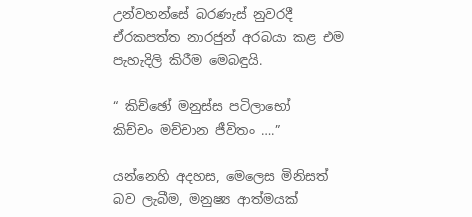උන්වහන්සේ බරණැස් නුවරදී ඒරකපත්ත නාරජුන් අරබයා කළ එම පැහැදිලි කිරීම මෙබඳුයි.

“ කිච්ඡෝ මනුස්ස පටිලාභෝ
කිච්චං මච්චාන ජීවිතං ….”

යන්නෙහි අදහස, මෙලෙස මිනිසත් බව ලැබීම, මනුෂ්‍ය ආත්මයක්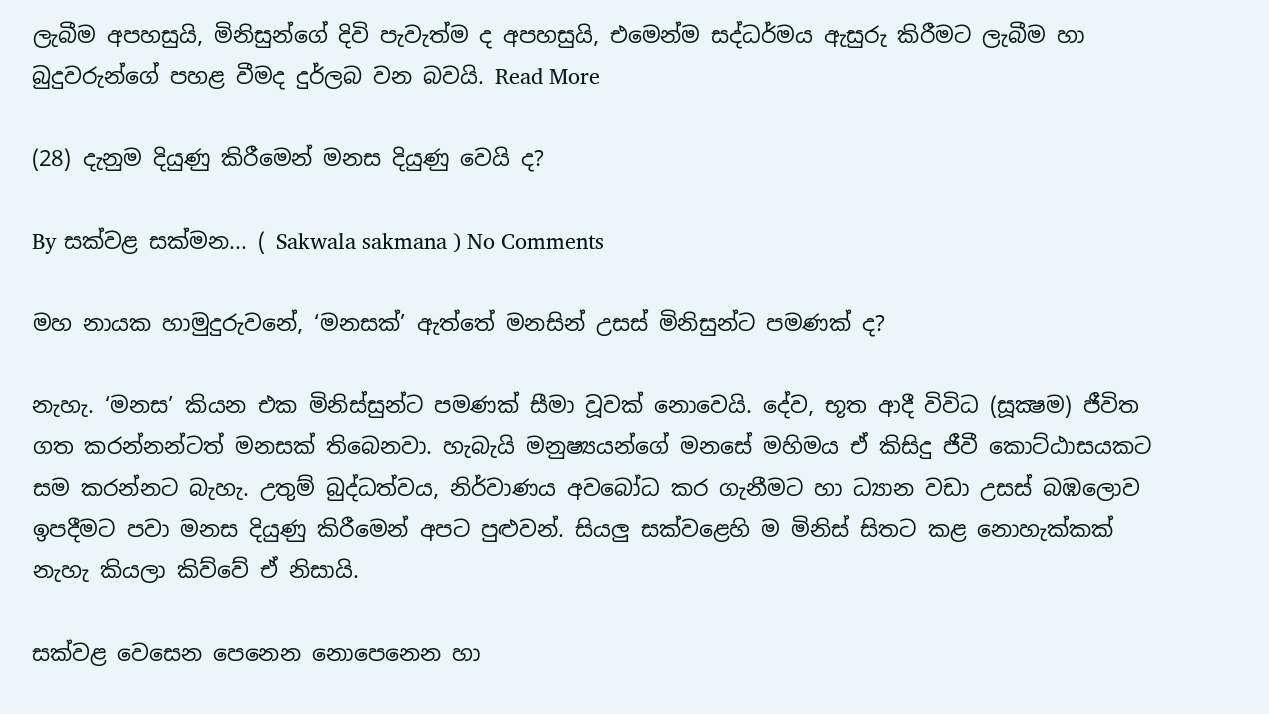ලැබීම අපහසුයි, මිනිසුන්ගේ දිවි පැවැත්ම ද අපහසුයි, එමෙන්ම සද්ධර්මය ඇසුරු කිරීමට ලැබීම හා බුදුවරුන්ගේ පහළ වීමද දුර්ලබ වන බවයි. Read More

(28) දැනුම දියුණු කිරීමෙන් මනස දියුණු වෙයි ද?

By සක්වළ සක්මන... ( Sakwala sakmana ) No Comments

මහ නායක හාමුදුරුවනේ, ‘මනසක්’ ඇත්තේ මනසින් උසස් මිනිසුන්ට පමණක් ද?

නැහැ. ‘මනස’ කියන එක මිනිස්සුන්ට පමණක් සීමා වූවක් නොවෙයි. දේව, භූත ආදී විවිධ (සූක්‍ෂම) ජීවිත ගත කරන්නන්ටත් මනසක් තිබෙනවා. හැබැයි මනුෂ්‍යයන්ගේ මනසේ මහිමය ඒ කිසිදු ජීවී කොට්ඨාසයකට සම කරන්නට බැහැ. උතුම් බුද්ධත්වය, නිර්වාණය අවබෝධ කර ගැනීමට හා ධ්‍යාන වඩා උසස් බඹලොව ඉපදීමට පවා මනස දියුණු කිරීමෙන් අපට පුළුවන්. සියලු සක්වළෙහි ම මිනිස් සිතට කළ නොහැක්කක් නැහැ කියලා කිව්වේ ඒ නිසායි.

සක්වළ වෙසෙන පෙනෙන නොපෙනෙන හා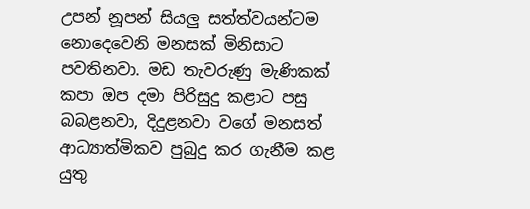උපන් නූපන් සියලු සත්ත්වයන්ටම නොදෙවෙනි මනසක් මිනිසාට පවතිනවා. මඩ තැවරුණු මැණිකක් කපා ඔප දමා පිරිසුදු කළාට පසු බබළනවා, දිදුළනවා වගේ මනසත් ආධ්‍යාත්මිකව පුබුදු කර ගැනීම කළ යුතු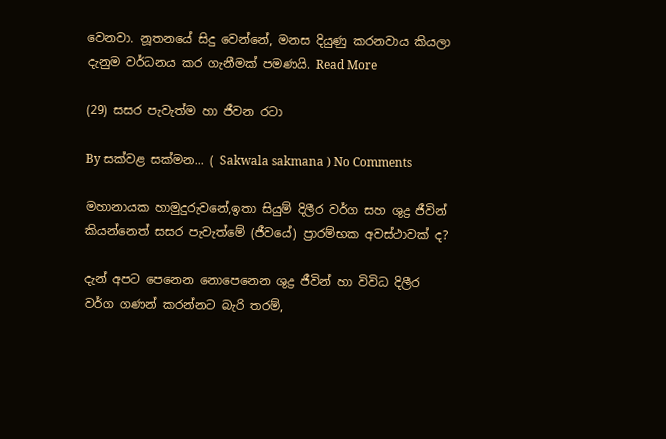වෙනවා. නූතනයේ සිදු වෙන්නේ, මනස දියුණු කරනවාය කියලා දැනුම වර්ධනය කර ගැනීමක් පමණයි. Read More

(29) සසර පැවැත්ම හා ජීවන රටා

By සක්වළ සක්මන... ( Sakwala sakmana ) No Comments

මහානායක හාමුදුරුවනේ,ඉතා සියුම් දිලීර වර්ග සහ ශුද්‍ර ජීවින් කියන්නෙත් සසර පැවැත්මේ (ජීවයේ) ප්‍රාරම්භක අවස්ථාවක් ද?

දැන් අපට පෙනෙන නොපෙනෙන ශුද්‍ර ජීවින් හා විවිධ දිලීර වර්ග ගණන් කරන්නට බැරි තරම්,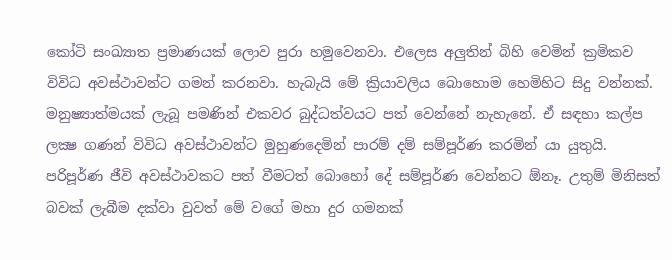කෝටි සංඛ්‍යාත ප්‍රමාණයක් ලොව පුරා හමුවෙනවා. එලෙස අලුතින් බිහි වෙමින් ක්‍රමිකව විවිධ අවස්ථාවන්ට ගමන් කරනවා. හැබැයි මේ ක්‍රියාවලිය බොහොම හෙමිහිට සිදු වන්නක්. මනුෂ්‍යාත්මයක් ලැබූ පමණින් එකවර බුද්ධත්වයට පත් වෙන්නේ නැහැනේ. ඒ සඳහා කල්ප ලක්‍ෂ ගණන් විවිධ අවස්ථාවන්ට මුහුණදෙමින් පාරම් දම් සම්පූර්ණ කරමින් යා යුතුයි. පරිපූර්ණ ජීවි අවස්ථාවකට පත් වීමටත් බොහෝ දේ සම්පූර්ණ වෙන්නට ඕනෑ. උතුම් මිනිසත් බවක් ලැබීම දක්වා වුවත් මේ වගේ මහා දුර ගමනක්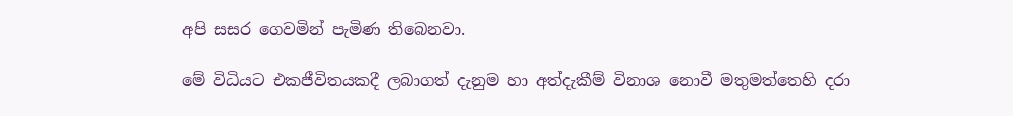අපි සසර ගෙවමින් පැමිණ තිබෙනවා.

මේ විධියට එකජීවිතයකදී ලබාගත් දැනුම හා අත්දැකීම් විනාශ නොවී මතුමත්තෙහි දරා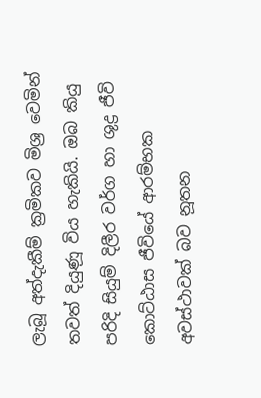ලැබූ අත්දැකීම් ක්‍රමිකව මිශ්‍ර වෙමින් තවත් දියුණූ විය හැකියි. ඔබ කියු පරිදි සියුම් දිලීර වර්ග හා ශුද්‍ර ජීවි කොට්ඨාස ජීවියේ ආරම්භක අවස්ථාවක් බව නූතන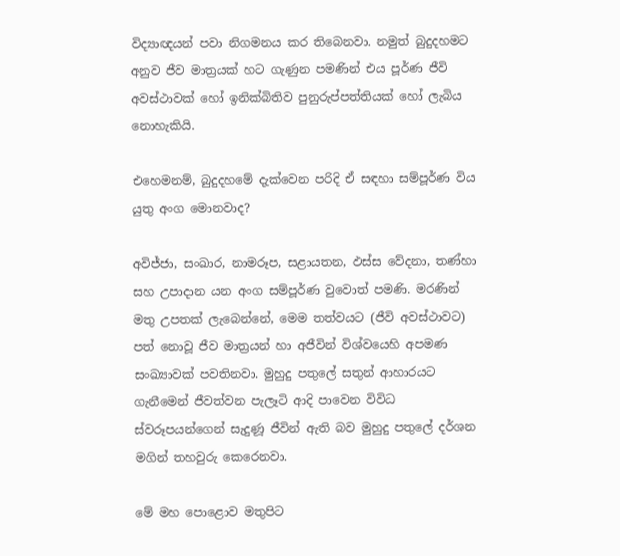විද්‍යාඥයන් පවා නිගමනය කර තිබෙනවා. නමුත් බුදුදහමට අනුව ජීව මාත්‍රයක් හට ගැණුන පමණින් එය පූර්ණ ජීවි අවස්ථාවක් හෝ ඉනික්බිතිව පුනුරුප්පත්තියක් හෝ ලැබිය නොහැකියි.

එහෙමනම්, බුදුදහමේ දැක්වෙන පරිදි ඒ සඳහා සම්පූර්ණ විය යුතු අංග මොනවාද?

අවිජ්ජා, සංඛාර, නාමරූප, සළායතන, ඵස්ස වේදනා, තණ්හා සහ උපාදාන යන අංග සම්පූර්ණ වුවොත් පමණි. මරණින් මතු උපතක් ලැබෙන්නේ, මෙම තත්වයට (ජීවි අවස්ථාවට) පත් නොවූ ජීව මාත්‍රයන් හා අජීවින් විශ්වයෙහි අපමණ සංඛ්‍යාවක් පවතිනවා. මුහුදු පතුලේ සතුන් ආහාරයට ගැනීමෙන් ජීවත්වන පැලෑටි ආදි පාවෙන විවිධ ස්වරූපයන්ගෙන් සැදුණූ ජීවින් ඇති බව මුහුදු පතුලේ දර්ශන මගින් තහවුරු කෙරෙනවා.

මේ මහ පොළොව මතුපිට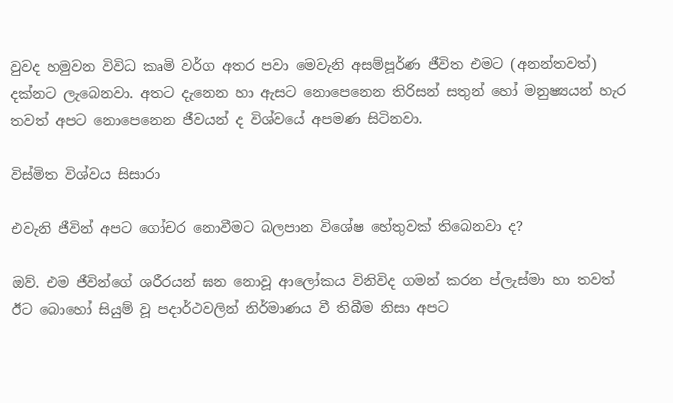වුවද හමුවන විවිධ කෘමි වර්ග අතර පවා මෙවැනි අසම්පූර්ණ ජීවිත එමට (අනන්තවත්) දක්නට ලැබෙනවා. අතට දැනෙන හා ඇසට නොපෙනෙන තිරිසන් සතුන් හෝ මනුෂ්‍යයන් හැර තවත් අපට නොපෙනෙන ජීවයන් ද විශ්වයේ අපමණ සිටිනවා.

විස්මිත විශ්වය සිසාරා

එවැනි ජීවින් අපට ගෝචර නොවීමට බලපාන විශේෂ හේතුවක් තිබෙනවා ද?

ඔව්. එම ජීවින්ගේ ශරීරයන් ඝන නොවූ ආලෝකය විනිවිද ගමන් කරන ප්ලැස්මා හා තවත් ඊට බොහෝ සියුම් වූ පදාර්ථවලින් නිර්මාණය වී තිබීම නිසා අපට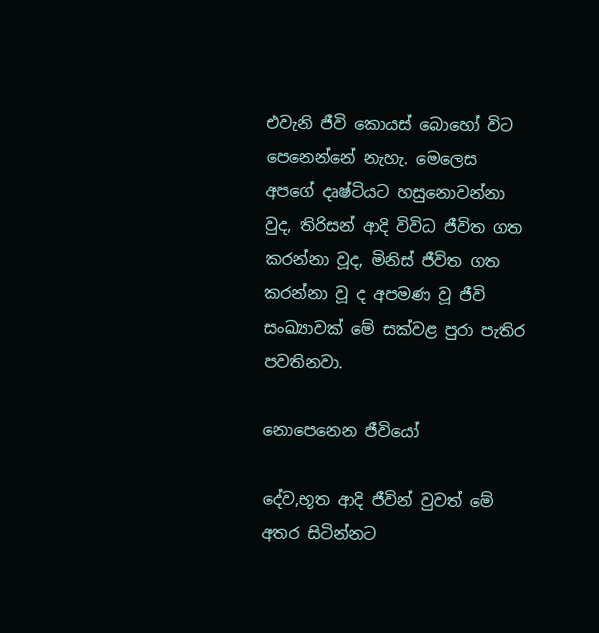එවැනි ජීවි කොයස් බොහෝ විට පෙනෙන්නේ නැහැ. මෙලෙස අපගේ දෘෂ්ටියට හසුනොවන්නා වුද, තිරිසන් ආදි විවිධ ජීවිත ගත කරන්නා වූද, මිනිස් ජීවිත ගත කරන්නා වූ ද අපමණ වූ ජීවි සංඛ්‍යාවක් මේ සක්වළ පුරා පැතිර පවතිනවා.

නොපෙනෙන ජීවියෝ

දේව,භූත ආදි ජීවින් වුවත් මේ අතර සිටින්නට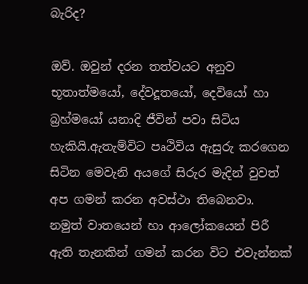බැරිද?

ඔව්. ඔවුන් දරන තත්වයට අනුව භූතාත්මයෝ, දේවදූතයෝ, දෙවියෝ හා බ්‍රහ්මයෝ යනාදි ජීවින් පවා සිටිය හැකියි.ඇතැම්විට පෘථිවිය ඇසුරු කරගෙන සිටින මෙවැනි අයගේ සිරුර මැදින් වුවත් අප ගමන් කරන අවස්ථා තිබෙනවා. නමුත් වාතයෙන් හා ආලෝකයෙන් පිරී ඇති තැනකින් ගමන් කරන විට එවැන්නක්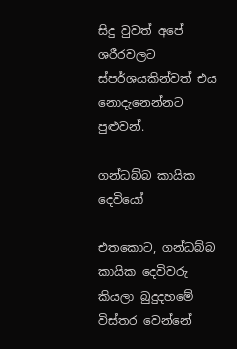සිදු වුවත් අපේ ශරීරවලට ස්පර්ශයකින්වත් එය නොදැනෙන්නට පුළුවන්.

ගන්ධබ්බ කායික දෙවියෝ

එතකොට, ගන්ධබ්බ කායික දෙවිවරු කියලා බුදුදහමේ විස්තර වෙන්නේ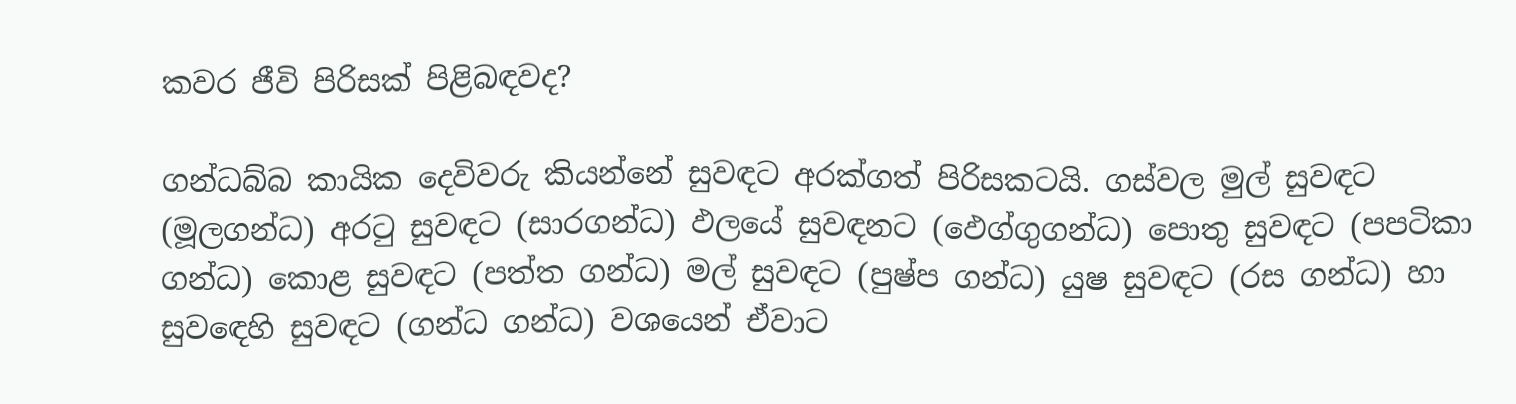කවර ජීවි පිරිසක් පිළිබඳවද?

ගන්ධබ්බ කායික දෙවිවරු කියන්නේ සුවඳට අරක්ගත් පිරිසකටයි. ගස්වල මුල් සුවඳට (මූලගන්ධ) අරටු සුවඳට (සාරගන්ධ) ඵලයේ සුවඳනට (ඵෙග්ගුගන්ධ) පොතු සුවඳට (පපටිකා ගන්ධ) කොළ සුවඳට (පත්ත ගන්ධ) මල් සුවඳට (පුෂ්ප ගන්ධ) යුෂ සුවඳට (රස ගන්ධ) හා සුවඳෙහි සුවඳට (ගන්ධ ගන්ධ) වශයෙන් ඒවාට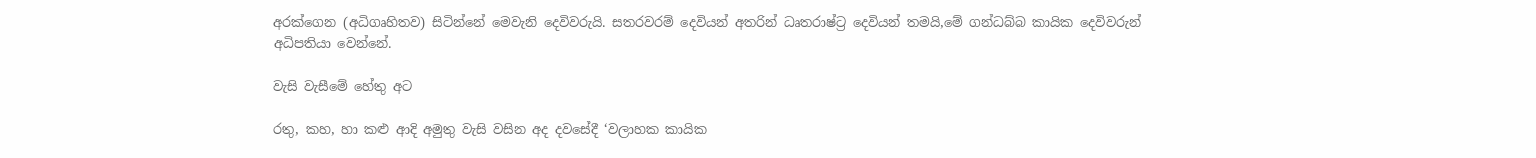අරක්ගෙන (අධිගෘහිතව) සිටින්නේ මෙවැනි දෙවිවරුයි. සතරවරම් දෙවියන් අතරින් ධෘතරාෂ්ට්‍ර දෙවියන් තමයි,මේ ගන්ධබ්බ කායික දෙවිවරුන් අධිපතියා වෙන්නේ.

වැසි වැසීමේ හේතු අට

රතු, කහ, හා කළු ආදි අමුතු වැසි වසින අද දවසේදී ‘වලාහක කායික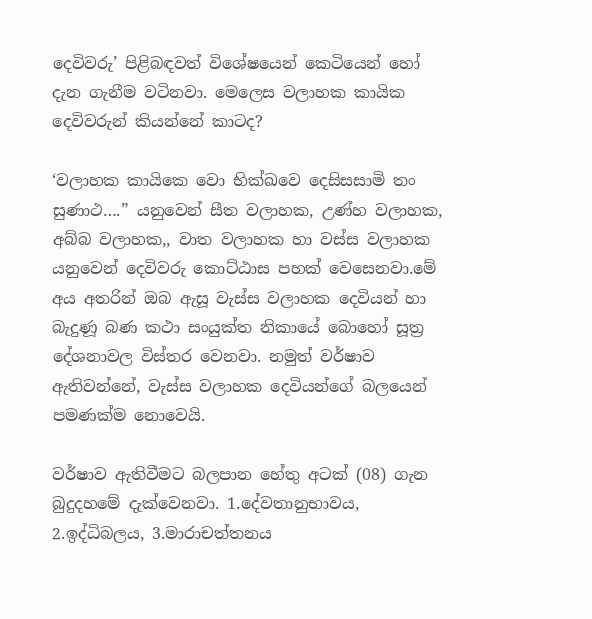දෙවිවරු’ පිළිබඳවත් විශේෂයෙන් කෙටියෙන් හෝ දැන ගැනීම වටිනවා. මෙලෙස වලාහක කායික දෙවිවරුන් කියන්නේ කාටද?

‘වලාහක කායිකෙ වො භික්ඛවෙ දෙසිසසාමි තං සුණාථ….” යනුවෙන් සීත වලාහක, උණ්හ වලාහක, අබ්බ වලාහක,, වාත වලාහක හා වස්ස වලාහක යනුවෙන් දෙවිවරු කොට්ඨාස පහක් වෙසෙනවා.මේ අය අතරින් ඔබ ඇසූ වැස්ස වලාහක දෙවියන් හා බැදුණූ බණ කථා සංයුක්ත නිකායේ බොහෝ සූත්‍ර දේශනාවල විස්තර වෙනවා. නමුත් වර්ෂාව ඇතිවන්නේ, වැස්ස වලාහක දෙවියන්ගේ බලයෙන් පමණක්ම නොවෙයි.

වර්ෂාව ඇතිවීමට බලපාන හේතු අටක් (08) ගැන බුදුදහමේ දැක්වෙනවා. 1.දේවතානුභාවය, 2.ඉද්ධිබලය, 3.මාරාචත්තනය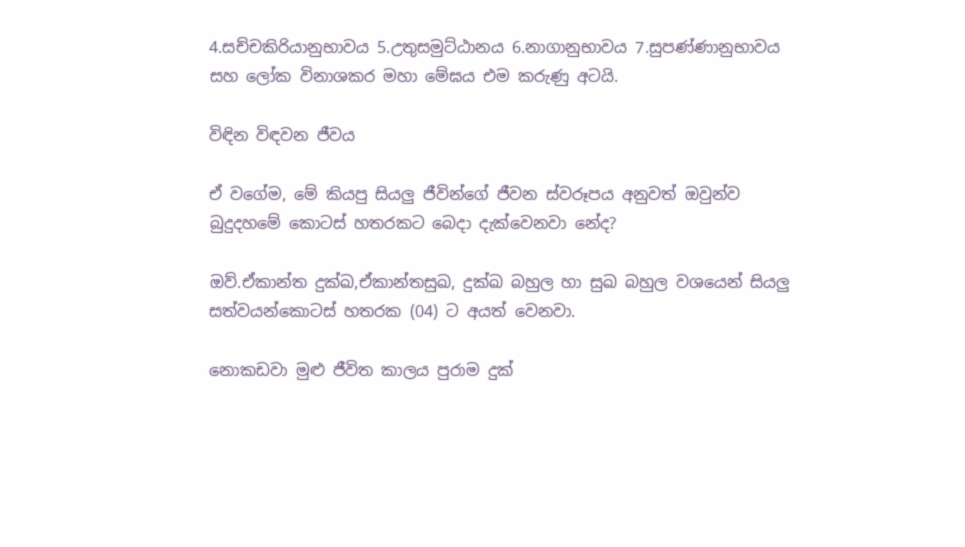4.සච්චකිරියානුභාවය 5.උතුසමුට්ඨානය 6.නාගානුභාවය 7.සුපණ්ණානුභාවය සහ ලෝක විනාශකර මහා මේඝය එම කරුණු අටයි.

විඳින විඳවන ජීවය

ඒ වගේම, මේ කියපු සියලු ජීවින්ගේ ජීවන ස්වරූපය අනුවත් ඔවුන්ව බුදුදහමේ කොටස් හතරකට බෙදා දැක්වෙනවා නේද?

ඔව්.ඒකාන්ත දුක්ඛ,ඒකාන්තසුඛ, දුක්ඛ බහුල හා සුඛ බහුල වශයෙන් සියලු සත්වයන්කොටස් හතරක (04) ට අයත් වෙනවා.

නොකඩවා මුළු ජීවිත කාලය පුරාම දුක්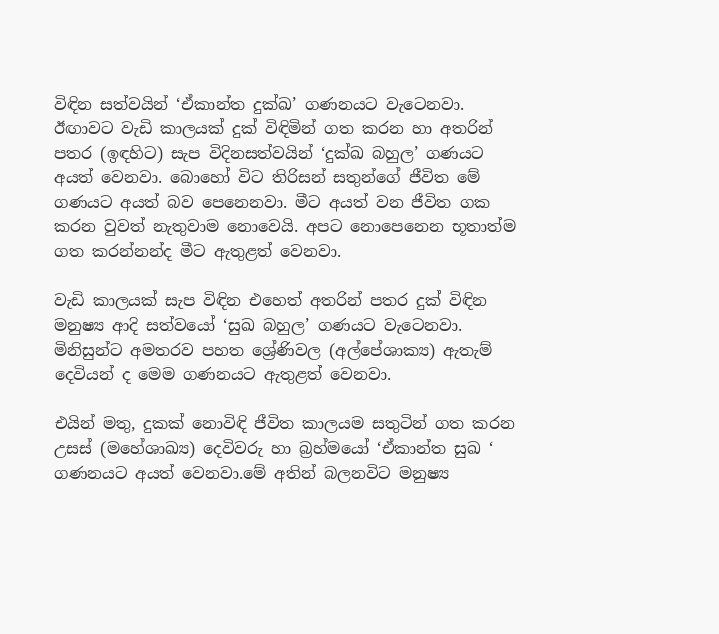විඳින සත්වයින් ‘ඒකාන්ත දුක්ඛ’ ගණනයට වැටෙනවා. ඊඟාවට වැඩි කාලයක් දුක් විඳිමින් ගත කරන හා අතරින් පතර (ඉඳහිට) සැප විදිනසත්වයින් ‘දුක්ඛ බහුල’ ගණයට අයත් වෙනවා. බොහෝ විට තිරිසන් සතුන්ගේ ජීවිත මේ ගණයට අයත් බව පෙනෙනවා. මීට අයත් වන ජීවිත ගක කරන වුවත් නැතුවාම නොවෙයි. අපට නොපෙනෙන භූතාත්ම ගත කරන්නන්ද මීට ඇතුළත් වෙනවා.

වැඩි කාලයක් සැප විඳින එහෙත් අතරින් පතර දුක් විඳින මනුෂ්‍ය ආදි සත්වයෝ ‘සුඛ බහුල’ ගණයට වැටෙනවා. මිනිසුන්ට අමතරව පහත ශ්‍රේණිවල (අල්පේශාක්‍ය) ඇතැම් දෙවියන් ද මෙම ගණනයට ඇතුළත් වෙනවා.

එයින් මතු, දුකක් නොවිඳි ජීවිත කාලයම සතුටින් ගත කරන උසස් (මහේශාඛ්‍ය) දෙවිවරු හා බ්‍රහ්මයෝ ‘ඒකාන්ත සුඛ ‘ ගණනයට අයත් වෙනවා.මේ අතින් බලනවිට මනුෂ්‍ය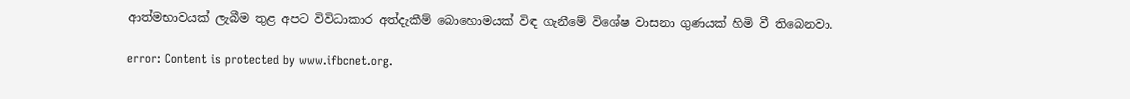ආත්මභාවයක් ලැබීම තුළ අපට විවිධාකාර අත්දැකීම් බොහොමයක් විඳ ගැනීමේ විශේෂ වාසනා ගුණයක් හිමි වී තිබෙනවා.

error: Content is protected by www.ifbcnet.org.